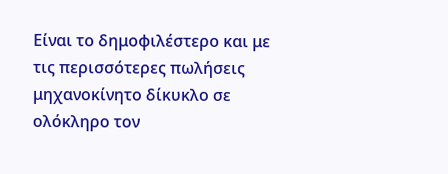Είναι το δημοφιλέστερο και με τις περισσότερες πωλήσεις μηχανοκίνητο δίκυκλο σε ολόκληρο τον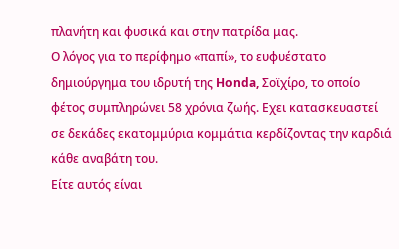πλανήτη και φυσικά και στην πατρίδα μας.
Ο λόγος για το περίφημο «παπί», το ευφυέστατο δημιούργημα του ιδρυτή της Honda, Σοϊχίρο, το οποίο φέτος συμπληρώνει 58 χρόνια ζωής. Εχει κατασκευαστεί σε δεκάδες εκατομμύρια κομμάτια κερδίζοντας την καρδιά κάθε αναβάτη του.
Είτε αυτός είναι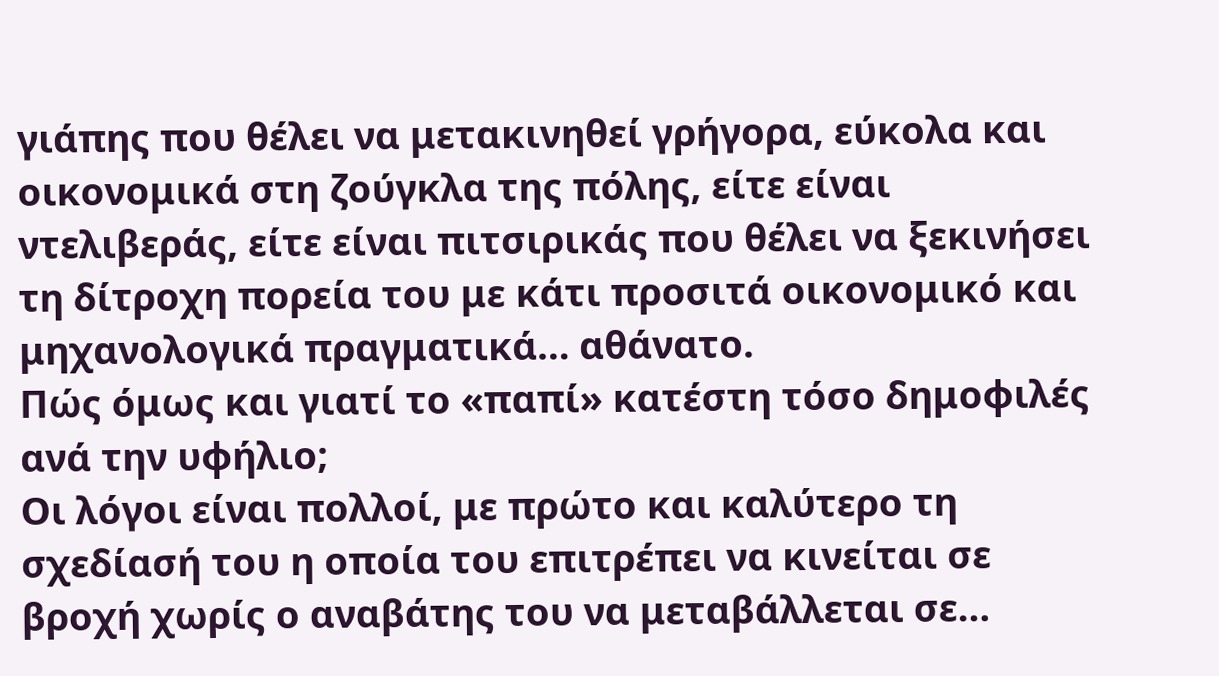γιάπης που θέλει να μετακινηθεί γρήγορα, εύκολα και οικονομικά στη ζούγκλα της πόλης, είτε είναι ντελιβεράς, είτε είναι πιτσιρικάς που θέλει να ξεκινήσει τη δίτροχη πορεία του με κάτι προσιτά οικονομικό και μηχανολογικά πραγματικά… αθάνατο.
Πώς όμως και γιατί το «παπί» κατέστη τόσο δημοφιλές ανά την υφήλιο;
Οι λόγοι είναι πολλοί, με πρώτο και καλύτερο τη σχεδίασή του η οποία του επιτρέπει να κινείται σε βροχή χωρίς ο αναβάτης του να μεταβάλλεται σε…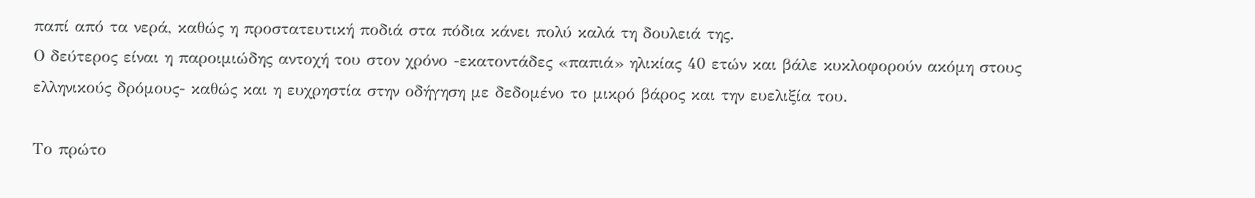παπί από τα νερά, καθώς η προστατευτική ποδιά στα πόδια κάνει πολύ καλά τη δουλειά της.
Ο δεύτερος είναι η παροιμιώδης αντοχή του στον χρόνο -εκατοντάδες «παπιά» ηλικίας 40 ετών και βάλε κυκλοφορούν ακόμη στους ελληνικούς δρόμους- καθώς και η ευχρηστία στην οδήγηση με δεδομένο το μικρό βάρος και την ευελιξία του.

Το πρώτο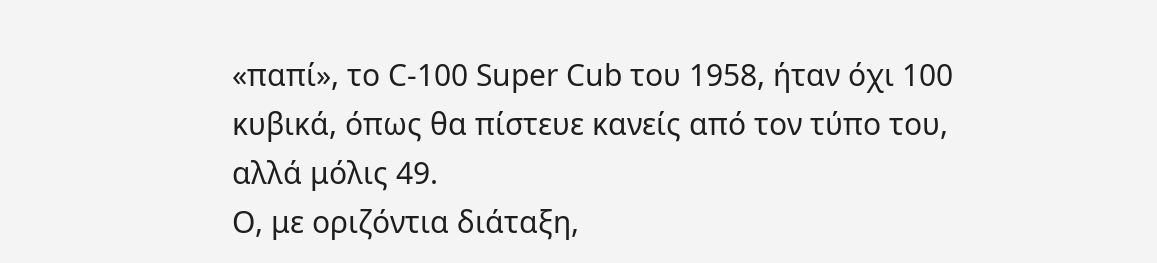«παπί», το C-100 Super Cub του 1958, ήταν όχι 100 κυβικά, όπως θα πίστευε κανείς από τον τύπο του, αλλά μόλις 49.
Ο, με οριζόντια διάταξη,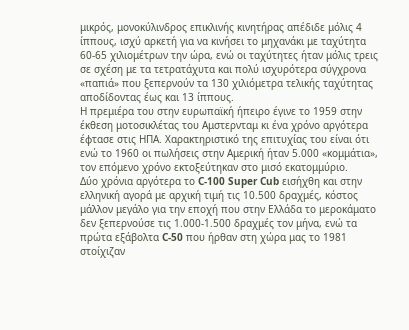μικρός, μονοκύλινδρος επικλινής κινητήρας απέδιδε μόλις 4 ίππους, ισχύ αρκετή για να κινήσει το μηχανάκι με ταχύτητα 60-65 χιλιομέτρων την ώρα, ενώ οι ταχύτητες ήταν μόλις τρεις σε σχέση με τα τετρατάχυτα και πολύ ισχυρότερα σύγχρονα «παπιά» που ξεπερνούν τα 130 χιλιόμετρα τελικής ταχύτητας αποδίδοντας έως και 13 ίππους.
Η πρεμιέρα του στην ευρωπαϊκή ήπειρο έγινε το 1959 στην έκθεση μοτοσικλέτας του Αμστερνταμ κι ένα χρόνο αργότερα έφτασε στις ΗΠΑ. Χαρακτηριστικό της επιτυχίας του είναι ότι ενώ το 1960 οι πωλήσεις στην Αμερική ήταν 5.000 «κομμάτια», τον επόμενο χρόνο εκτοξεύτηκαν στο μισό εκατομμύριο.
Δύο χρόνια αργότερα το C-100 Super Cub εισήχθη και στην ελληνική αγορά με αρχική τιμή τις 10.500 δραχμές, κόστος μάλλον μεγάλο για την εποχή που στην Ελλάδα το μεροκάματο δεν ξεπερνούσε τις 1.000-1.500 δραχμές τον μήνα, ενώ τα πρώτα εξάβολτα C-50 που ήρθαν στη χώρα μας το 1981 στοίχιζαν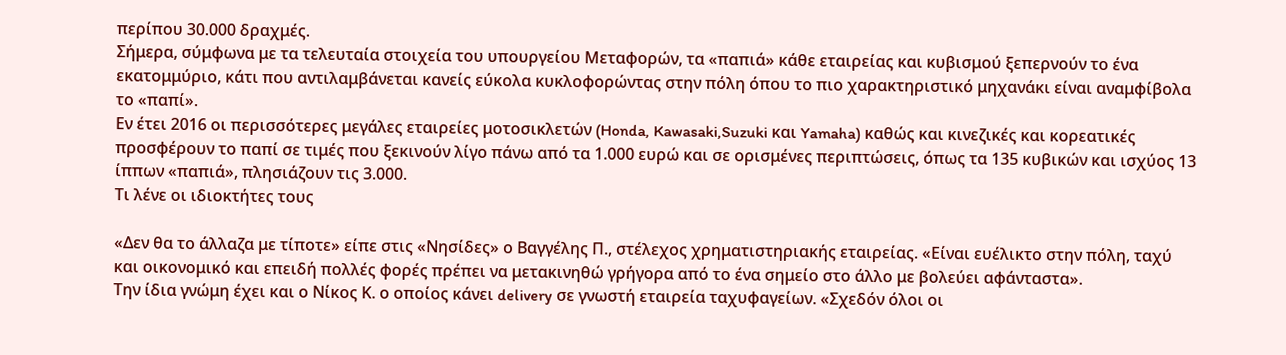περίπου 30.000 δραχμές.
Σήμερα, σύμφωνα με τα τελευταία στοιχεία του υπουργείου Μεταφορών, τα «παπιά» κάθε εταιρείας και κυβισμού ξεπερνούν το ένα εκατομμύριο, κάτι που αντιλαμβάνεται κανείς εύκολα κυκλοφορώντας στην πόλη όπου το πιο χαρακτηριστικό μηχανάκι είναι αναμφίβολα το «παπί».
Εν έτει 2016 οι περισσότερες μεγάλες εταιρείες μοτοσικλετών (Honda, Kawasaki,Suzuki και Yamaha) καθώς και κινεζικές και κορεατικές προσφέρουν το παπί σε τιμές που ξεκινούν λίγο πάνω από τα 1.000 ευρώ και σε ορισμένες περιπτώσεις, όπως τα 135 κυβικών και ισχύος 13 ίππων «παπιά», πλησιάζουν τις 3.000.
Τι λένε οι ιδιοκτήτες τους

«Δεν θα το άλλαζα με τίποτε» είπε στις «Νησίδες» ο Βαγγέλης Π., στέλεχος χρηματιστηριακής εταιρείας. «Είναι ευέλικτο στην πόλη, ταχύ και οικονομικό και επειδή πολλές φορές πρέπει να μετακινηθώ γρήγορα από το ένα σημείο στο άλλο με βολεύει αφάνταστα».
Την ίδια γνώμη έχει και ο Νίκος Κ. ο οποίος κάνει delivery σε γνωστή εταιρεία ταχυφαγείων. «Σχεδόν όλοι οι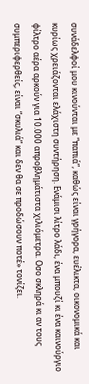συνάδελφοί μου κινούνται με “παπιά”, καθώς είναι γρήγορα, ευέλικτα, οικονομικά και κυρίως χρειάζονται ελάχιστη συντήρηση. Ενάμισι λίτρο λάδι, ένα μπουζί κι ένα καινούργιο φίλτρο αέρα αρκούν για 10.000 απροβλημάτιστα χιλιόμετρα. Οσο σκληρά κι αν τους συμπεριφερθείς, είναι “σκυλιά” και δεν θα σε προδώσουν ποτέ» τονίζει.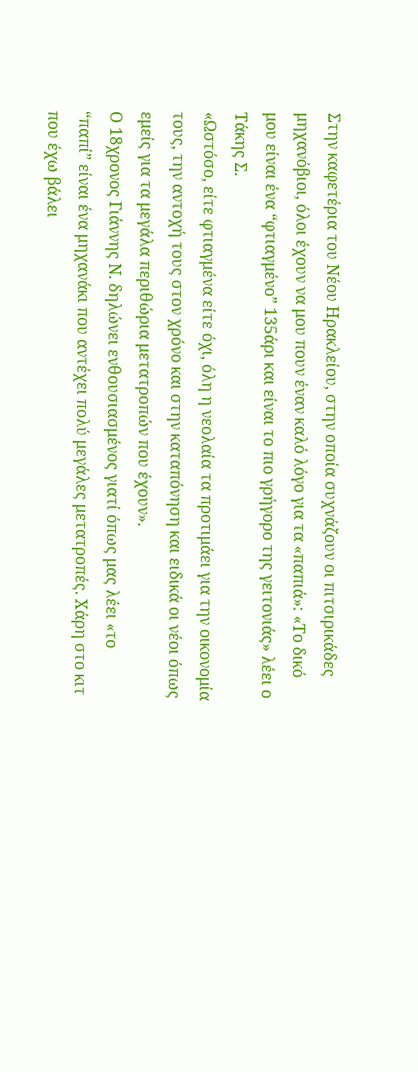Στην καφετέρια του Νέου Ηρακλείου, στην οποία συχνάζουν οι πιτσιρικάδες μηχανόβιοι, όλοι έχουν να μου πουν έναν καλό λόγο για τα «παπιά»: «Το δικό μου είναι ένα “φτιαγμένο” 135άρι και είναι το πιο γρήγορο της γειτονιάς» λέει ο Τάκης Σ.
«Ωστόσο, είτε φτιαγμένα είτε όχι, όλη η νεολαία τα προτιμάει για την οικονομία τους, την αντοχή τους στον χρόνο και στην καταπόνηση και ειδικά οι νέοι όπως εμείς για τα μεγάλα περιθώρια μετατροπών που έχουν».
Ο 18χρονος Γιάννης Ν. δηλώνει ενθουσιασμένος γιατί όπως μας λέει «το “παπί” είναι ένα μηχανάκι που αντέχει πολύ μεγάλες μετατροπές. Χάρη στο κιτ που έχω βάλει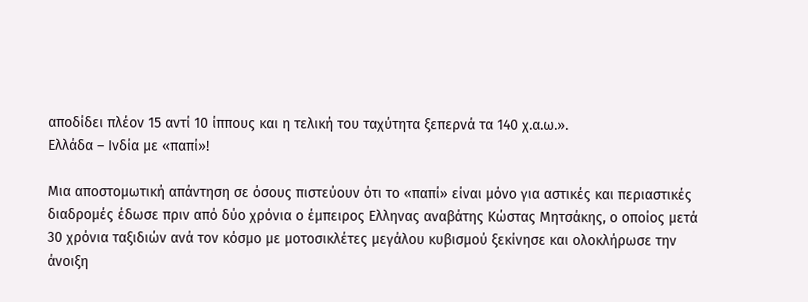αποδίδει πλέον 15 αντί 10 ίππους και η τελική του ταχύτητα ξεπερνά τα 140 χ.α.ω.».
Ελλάδα – Ινδία με «παπί»!

Μια αποστομωτική απάντηση σε όσους πιστεύουν ότι το «παπί» είναι μόνο για αστικές και περιαστικές διαδρομές έδωσε πριν από δύο χρόνια ο έμπειρος Ελληνας αναβάτης Κώστας Μητσάκης, ο οποίος μετά 30 χρόνια ταξιδιών ανά τον κόσμο με μοτοσικλέτες μεγάλου κυβισμού ξεκίνησε και ολοκλήρωσε την άνοιξη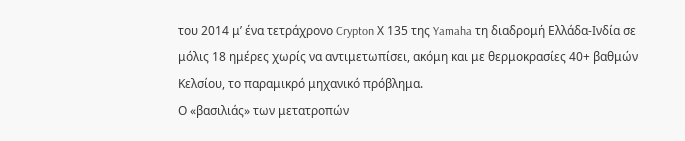του 2014 μ’ ένα τετράχρονο Crypton Χ 135 της Yamaha τη διαδρομή Ελλάδα-Ινδία σε μόλις 18 ημέρες χωρίς να αντιμετωπίσει, ακόμη και με θερμοκρασίες 40+ βαθμών Κελσίου, το παραμικρό μηχανικό πρόβλημα.
Ο «βασιλιάς» των μετατροπών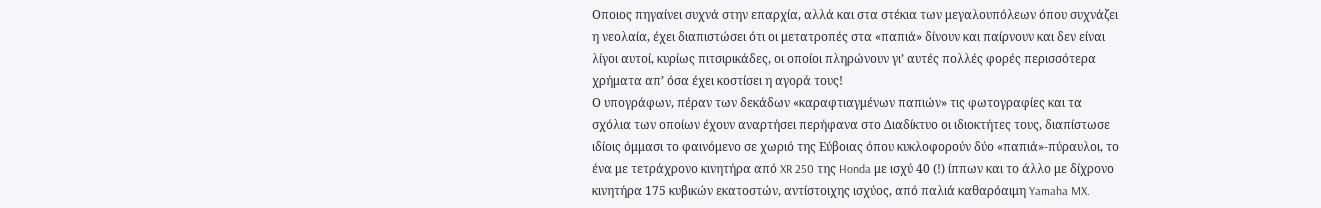Οποιος πηγαίνει συχνά στην επαρχία, αλλά και στα στέκια των μεγαλουπόλεων όπου συχνάζει η νεολαία, έχει διαπιστώσει ότι οι μετατροπές στα «παπιά» δίνουν και παίρνουν και δεν είναι λίγοι αυτοί, κυρίως πιτσιρικάδες, οι οποίοι πληρώνουν γι’ αυτές πολλές φορές περισσότερα χρήματα απ’ όσα έχει κοστίσει η αγορά τους!
Ο υπογράφων, πέραν των δεκάδων «καραφτιαγμένων παπιών» τις φωτογραφίες και τα σχόλια των οποίων έχουν αναρτήσει περήφανα στο Διαδίκτυο οι ιδιοκτήτες τους, διαπίστωσε ιδίοις όμμασι το φαινόμενο σε χωριό της Εύβοιας όπου κυκλοφορούν δύο «παπιά»-πύραυλοι, το ένα με τετράχρονο κινητήρα από XR 250 της Honda με ισχύ 40 (!) ίππων και το άλλο με δίχρονο κινητήρα 175 κυβικών εκατοστών, αντίστοιχης ισχύος, από παλιά καθαρόαιμη Yamaha MX.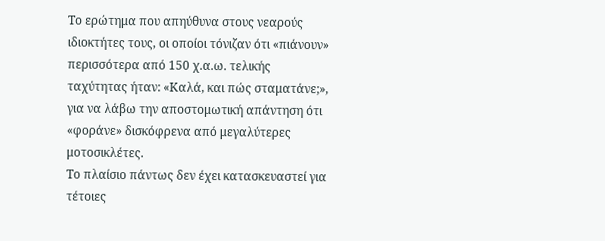Το ερώτημα που απηύθυνα στους νεαρούς ιδιοκτήτες τους, οι οποίοι τόνιζαν ότι «πιάνουν» περισσότερα από 150 χ.α.ω. τελικής ταχύτητας ήταν: «Καλά, και πώς σταματάνε;», για να λάβω την αποστομωτική απάντηση ότι «φοράνε» δισκόφρενα από μεγαλύτερες μοτοσικλέτες.
Το πλαίσιο πάντως δεν έχει κατασκευαστεί για τέτοιες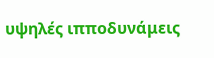υψηλές ιπποδυνάμεις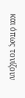και όπως τονίζουν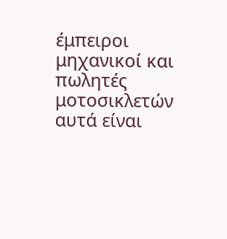έμπειροι μηχανικοί και πωλητές μοτοσικλετών αυτά είναι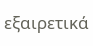εξαιρετικά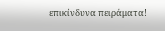επικίνδυνα πειράματα!